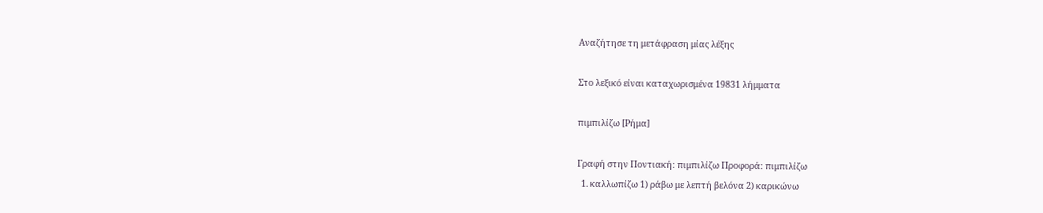Αναζήτησε τη μετάφραση μίας λέξης

Στο λεξικό είναι καταχωρισμένα 19831 λήμματα

πιμπιλίζω [Ρήμα]

Γραφή στην Ποντιακή: πιμπιλίζω Προφορά: πιμπιλίζω
  1. καλλωπίζω 1) ράβω με λεπτή βελόνα 2) καρικώνω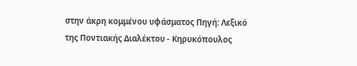στην άκρη κομμένου υφάσματος Πηγή: Λεξικό της Ποντιακής Διαλέκτου - Κηρυκόπουλος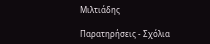Μιλτιάδης

Παρατηρήσεις - Σχόλια